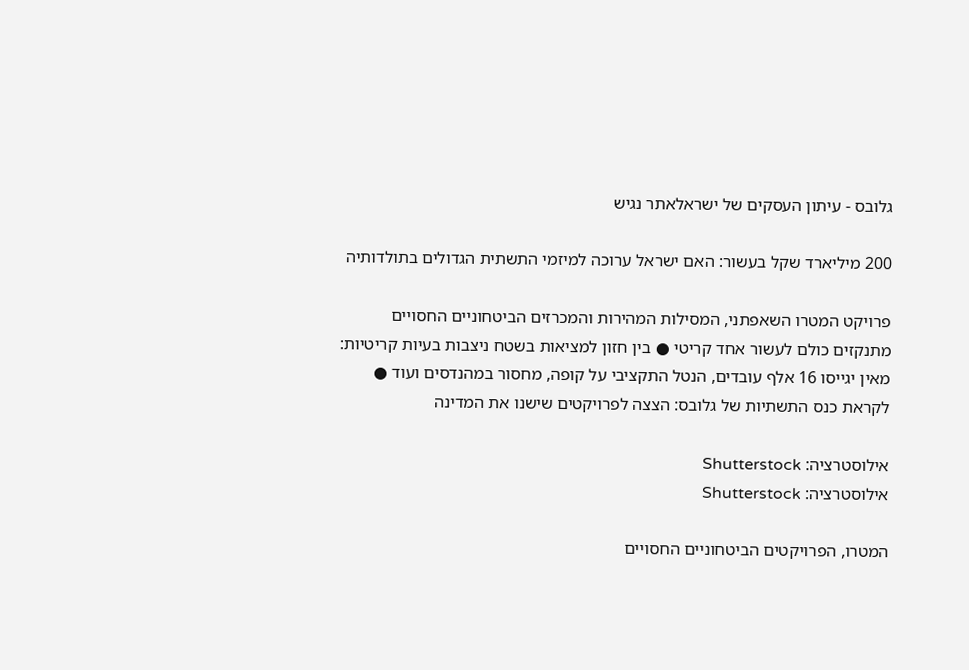גלובס - עיתון העסקים של ישראלאתר נגיש

200 מיליארד שקל בעשור: האם ישראל ערוכה למיזמי התשתית הגדולים בתולדותיה

פרויקט המטרו השאפתני, המסילות המהירות והמכרזים הביטחוניים החסויים מתנקזים כולם לעשור אחד קריטי ● בין חזון למציאות בשטח ניצבות בעיות קריטיות: מאין יגייסו 16 אלף עובדים, הנטל התקציבי על קופה, מחסור במהנדסים ועוד ● לקראת כנס התשתיות של גלובס: הצצה לפרויקטים שישנו את המדינה

אילוסטרציה: Shutterstock
אילוסטרציה: Shutterstock

המטרו, הפרויקטים הביטחוניים החסויים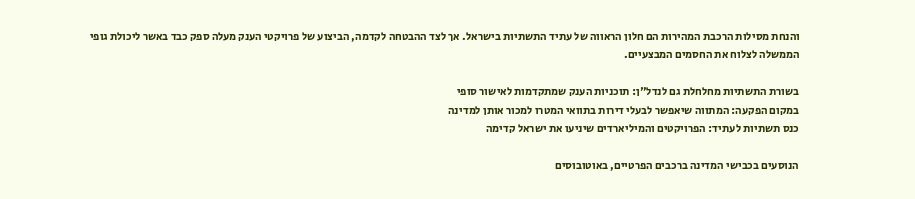והנחת מסילות הרכבת המהירות הם חלון הראווה של עתיד התשתיות בישראל. אך לצד ההבטחה לקדמה, הביצוע של פרויקטי הענק מעלה ספק כבד באשר ליכולת גופי הממשלה לצלוח את החסמים המבצעיים.

בשורת התשתיות מחלחלת גם לנדל"ן: תוכניות הענק שמתקדמות לאישור סופי
במקום הפקעה: המתווה שיאפשר לבעלי דירות בתוואי המטרו למכור אותן למדינה
כנס תשתיות לעתיד: הפרויקטים והמיליארדים שיניעו את ישראל קדימה

הנוסעים בכבישי המדינה ברכבים הפרטיים, באוטובוסים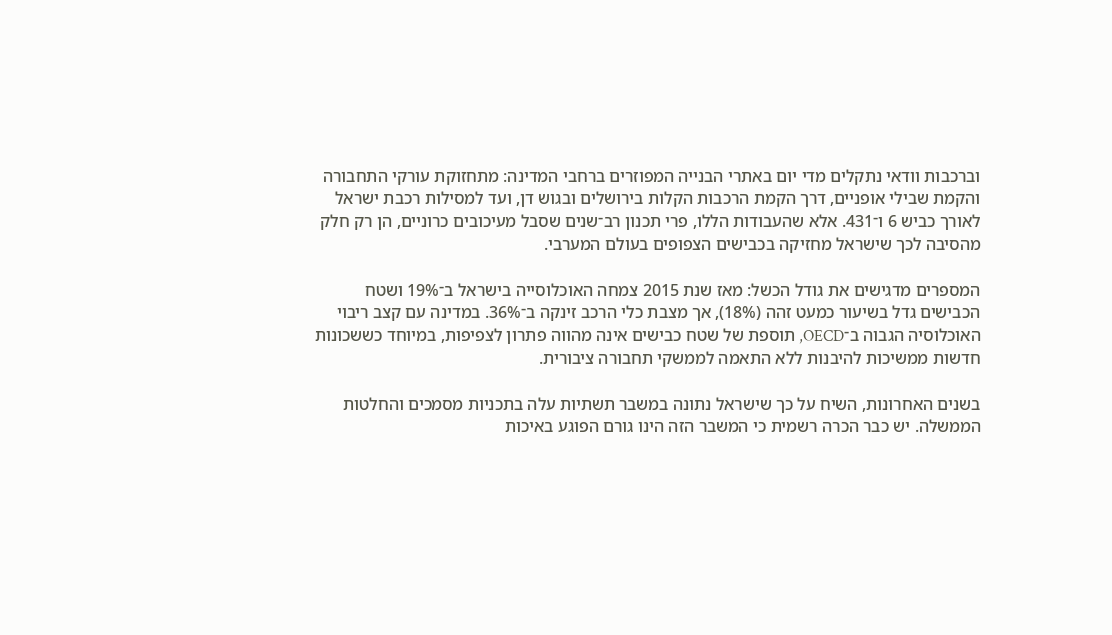וברכבות וודאי נתקלים מדי יום באתרי הבנייה המפוזרים ברחבי המדינה: מתחזוקת עורקי התחבורה והקמת שבילי אופניים, דרך הקמת הרכבות הקלות בירושלים ובגוש דן, ועד למסילות רכבת ישראל לאורך כביש 6 ו־431. אלא שהעבודות הללו, פרי תכנון רב־שנים שסבל מעיכובים כרוניים, הן רק חלק מהסיבה לכך שישראל מחזיקה בכבישים הצפופים בעולם המערבי.

המספרים מדגישים את גודל הכשל: מאז שנת 2015 צמחה האוכלוסייה בישראל ב־19% ושטח הכבישים גדל בשיעור כמעט זהה (18%), אך מצבת כלי הרכב זינקה ב־36%. במדינה עם קצב ריבוי האוכלוסיה הגבוה ב־OECD, תוספת של שטח כבישים אינה מהווה פתרון לצפיפות, במיוחד כששכונות חדשות ממשיכות להיבנות ללא התאמה לממשקי תחבורה ציבורית.

בשנים האחרונות, השיח על כך שישראל נתונה במשבר תשתיות עלה בתכניות מסמכים והחלטות הממשלה. יש כבר הכרה רשמית כי המשבר הזה הינו גורם הפוגע באיכות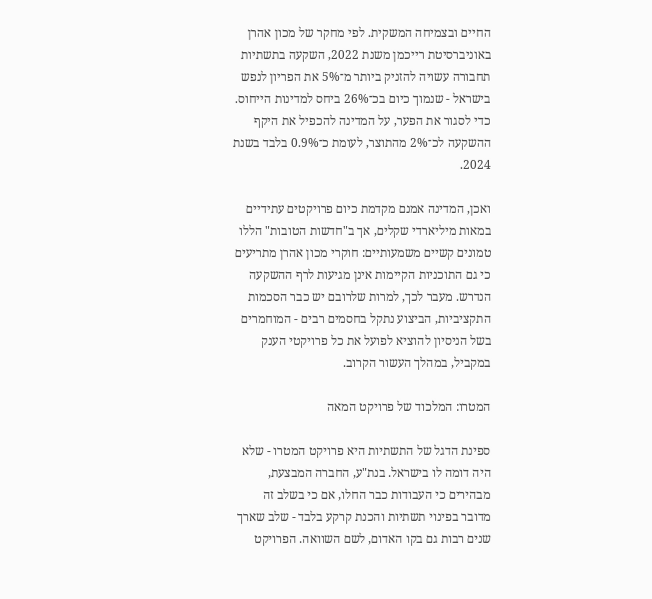החיים ובצמיחה המשקית. לפי מחקר של מכון אהרן באוניברסיטת רייכמן משנת 2022, השקעה בתשתיות תחבורה עשויה להזניק ביותר מ־5% את הפריון לנפש בישראל - שנמוך כיום בכ־26% ביחס למדינות הייחוס. כדי לסגור את הפער, על המדינה להכפיל את היקף ההשקעה לכ־2% מהתוצר, לעומת כ־0.9% בלבד בשנת 2024.

ואכן, המדינה אמנם מקדמת כיום פרויקטים עתידיים במאות מיליארדי שקלים, אך ב"חדשות הטובות" הללו טמונים קשיים משמעותיים: חוקרי מכון אהרן מתריעים כי גם התוכניות הקיימות אינן מגיעות לרף ההשקעה הנדרש. מעבר לכך, למרות שלרובם יש כבר הסכמות התקציביות, הביצוע נתקל בחסמים רבים - המוחמרים בשל הניסיון להוציא לפועל את כל פרויקטי הענק במקביל, במהלך העשור הקרוב.

המטרו: המלכוד של פרויקט המאה

ספינת הדגל של התשתיות היא פרויקט המטרו - שלא היה דומה לו בישראל. בנת"ע, החברה המבצעת, מבהירים כי העבודות כבר החלו, אם כי בשלב זה מדובר בפינוי תשתיות והכנת קרקע בלבד - שלב שארך שנים רבות גם בקו האדום, לשם השוואה. הפרויקט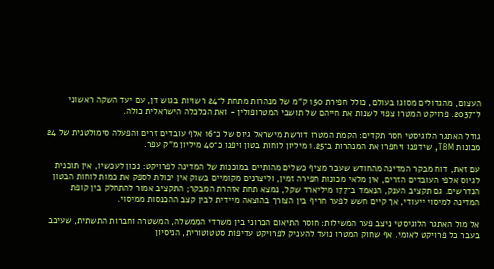העצום, מהגדולים מסוגו בעולם, כולל חפירת 150 ק"מ של מנהרות מתחת ל־24 רשויות בגוש דן, עם יעד השקה ראשוני ל־2037. פרויקט המטרו צפוי לשנות את חייהם של תושבי המטרופולין - ואת הכלכלה הישראלית כולה.

גודל האתגר הלוגיסטי חסר תקדים: הקמת המטרו דורשת מישראל גיוס של כ־16 אלף עובדים זרים והפעלה סימולטנית של 24 מכונות TBM, שידפנו ויחפרו את המנהרות ב־1.25 מיליון לוחות בטון ויפנו כ־40 מיליון מ"ק עפר.

עם זאת, דוח מבקר המדינה מהחודש שעבר מציף כשלים מהותיים במוכנות של המדינה לפרויקט: נכון לעכשיו, אין תוכנית לגיוס אלפי העובדים הזרים, אין מלאי מכונות חפירה זמין, וליצרנים מקומיים בשוק אין יכולת לספק את כמות לוחות הבטון הנדרשים. גם תקציב הענק, הנאמד ב־177 מיליארד שקל, נמצא תחת אזהרת המבקר; התקציב אמור להתחלק בין קופת המדינה למיסוי ייעודי, אך קיים חשש לפער חריף בין הצורך בהוצאה מיידית לבין קצב ההכנסות ממיסוי.

אל מול האתגר הלוגיסטי ניצב פער המשילות: חוסר התיאום הכרוני בין משרדי הממשלה, המשטרה וחברות התשתית, שעיכב בעבר כל פרויקט לאומי. אף שחוק המטרו נועד להעניק לפרויקט עדיפות סטטוטורית, הניסיון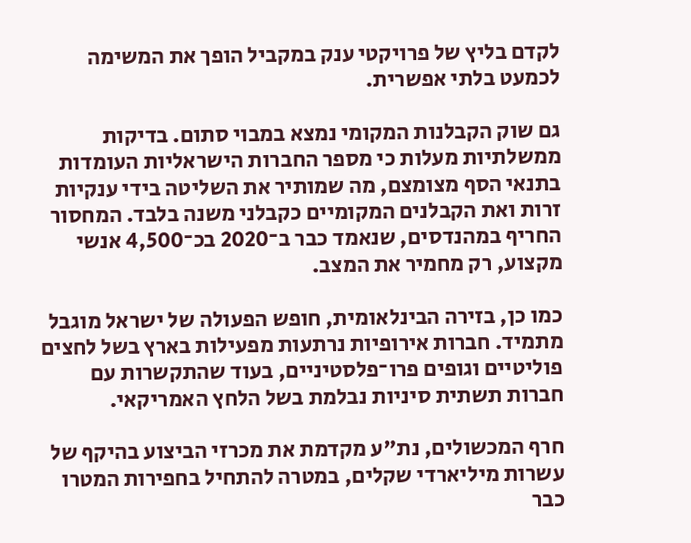לקדם בליץ של פרויקטי ענק במקביל הופך את המשימה לכמעט בלתי אפשרית.

גם שוק הקבלנות המקומי נמצא במבוי סתום. בדיקות ממשלתיות מעלות כי מספר החברות הישראליות העומדות בתנאי הסף מצומצם, מה שמותיר את השליטה בידי ענקיות זרות ואת הקבלנים המקומיים כקבלני משנה בלבד. המחסור החריף במהנדסים, שנאמד כבר ב־2020 בכ־4,500 אנשי מקצוע, רק מחמיר את המצב.

כמו כן, בזירה הבינלאומית, חופש הפעולה של ישראל מוגבל מתמיד. חברות אירופיות נרתעות מפעילות בארץ בשל לחצים פוליטיים וגופים פרו־פלסטיניים, בעוד שהתקשרות עם חברות תשתית סיניות נבלמת בשל הלחץ האמריקאי.

חרף המכשולים, נת"ע מקדמת את מכרזי הביצוע בהיקף של עשרות מיליארדי שקלים, במטרה להתחיל בחפירות המטרו כבר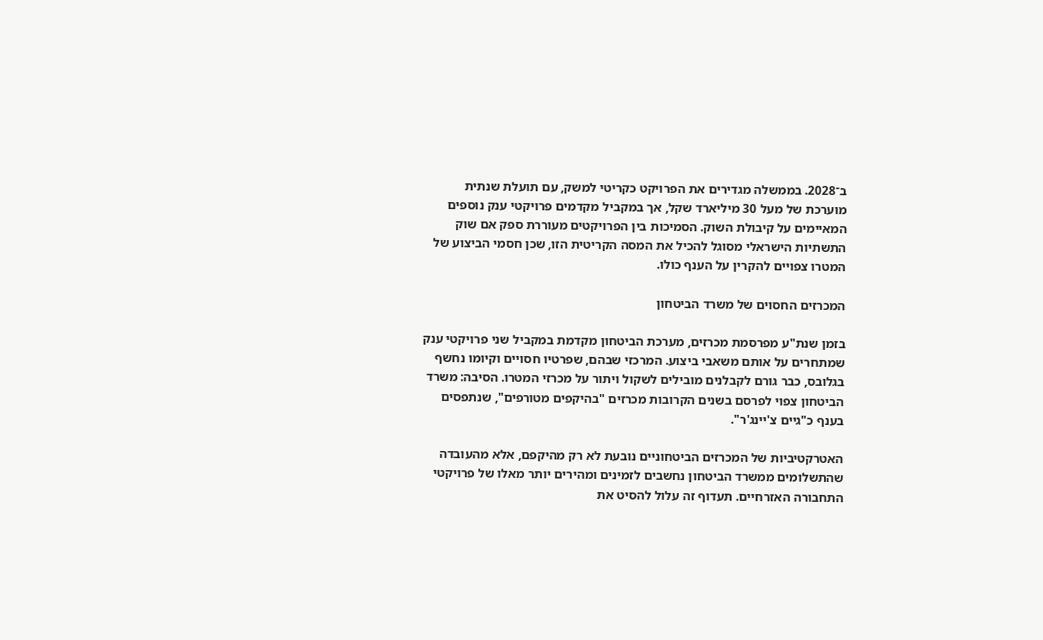ב־2028. בממשלה מגדירים את הפרויקט כקריטי למשק, עם תועלת שנתית מוערכת של מעל 30 מיליארד שקל, אך במקביל מקדמים פרויקטי ענק נוספים המאיימים על קיבולת השוק. הסמיכות בין הפרויקטים מעוררת ספק אם שוק התשתיות הישראלי מסוגל להכיל את המסה הקריטית הזו, שכן חסמי הביצוע של המטרו צפויים להקרין על הענף כולו.

המכרזים החסוים של משרד הביטחון

בזמן שנת"ע מפרסמת מכרזים, מערכת הביטחון מקדמת במקביל שני פרויקטי ענק שמתחרים על אותם משאבי ביצוע. המרכזי שבהם, שפרטיו חסויים וקיומו נחשף בגלובס, כבר גורם לקבלנים מובילים לשקול ויתור על מכרזי המטרו. הסיבה: משרד הביטחון צפוי לפרסם בשנים הקרובות מכרזים "בהיקפים מטורפים", שנתפסים בענף כ"גיים צ'יינג'ר".

האטרקטיביות של המכרזים הביטחוניים נובעת לא רק מהיקפם, אלא מהעובדה שהתשלומים ממשרד הביטחון נחשבים לזמינים ומהירים יותר מאלו של פרויקטי התחבורה האזרחיים. תעדוף זה עלול להסיט את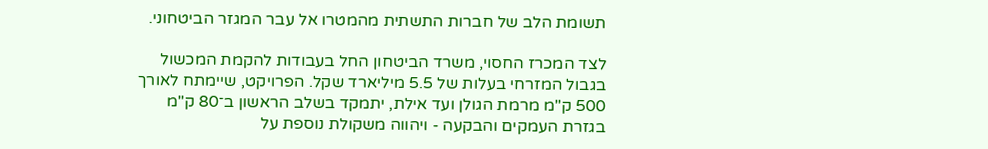תשומת הלב של חברות התשתית מהמטרו אל עבר המגזר הביטחוני.

לצד המכרז החסוי, משרד הביטחון החל בעבודות להקמת המכשול בגבול המזרחי בעלות של 5.5 מיליארד שקל. הפרויקט, שיימתח לאורך 500 ק"מ מרמת הגולן ועד אילת, יתמקד בשלב הראשון ב־80 ק"מ בגזרת העמקים והבקעה - ויהווה משקולת נוספת על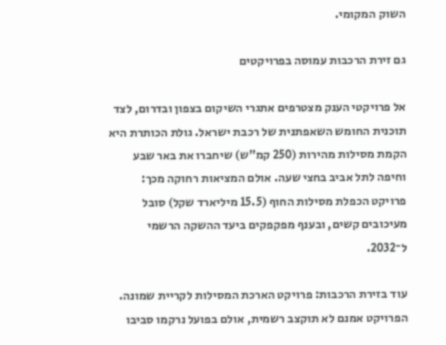השוק המקומי.

גם זירת הרכבות עמוסה בפרויקטים

אל פרויקטי הענק מצטרפים אתגרי השיקום בצפון ובדרום, לצד תוכנית החומש השאפתנית של רכבת ישראל. גולת הכותרת היא הקמת מסילות מהירות (250 קמ"ש) שיחברו את באר שבע וחיפה לתל אביב בחצי שעה. אולם המציאות רחוקה מכך: פרויקט הכפלת מסילות החוף (15.5 מיליארד שקל) סובל מעיכובים קשים, ובענף מפקפקים ביעד ההשקה הרשמי ל־2032.

עוד בזירת הרכבות: פרויקט הארכת המסילות לקריית שמונה. הפרויקט אמנם לא תוקצב רשמית, אולם בפועל נרקמו סביבו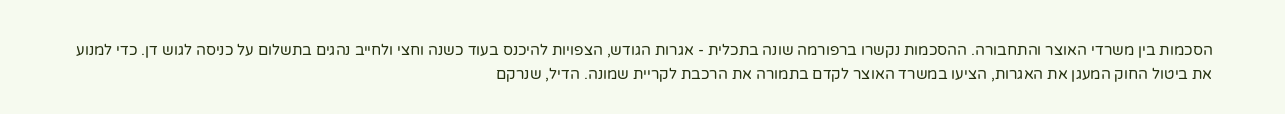הסכמות בין משרדי האוצר והתחבורה. ההסכמות נקשרו ברפורמה שונה בתכלית - אגרות הגודש, הצפויות להיכנס בעוד כשנה וחצי ולחייב נהגים בתשלום על כניסה לגוש דן. כדי למנוע את ביטול החוק המעגן את האגרות, הציעו במשרד האוצר לקדם בתמורה את הרכבת לקריית שמונה. הדיל, שנרקם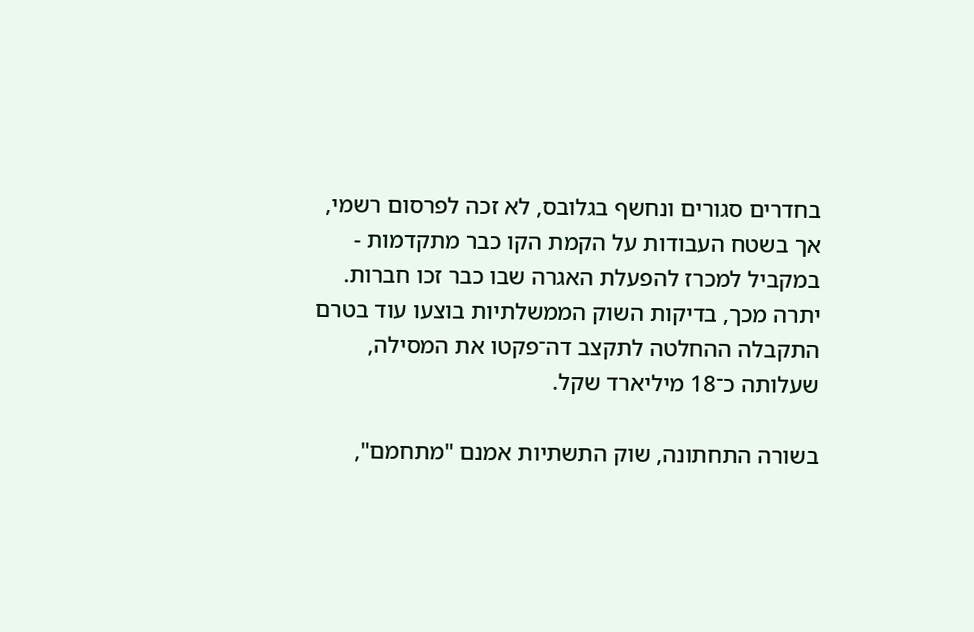בחדרים סגורים ונחשף בגלובס, לא זכה לפרסום רשמי, אך בשטח העבודות על הקמת הקו כבר מתקדמות - במקביל למכרז להפעלת האגרה שבו כבר זכו חברות. יתרה מכך, בדיקות השוק הממשלתיות בוצעו עוד בטרם התקבלה ההחלטה לתקצב דה־פקטו את המסילה, שעלותה כ־18 מיליארד שקל.

בשורה התחתונה, שוק התשתיות אמנם "מתחמם",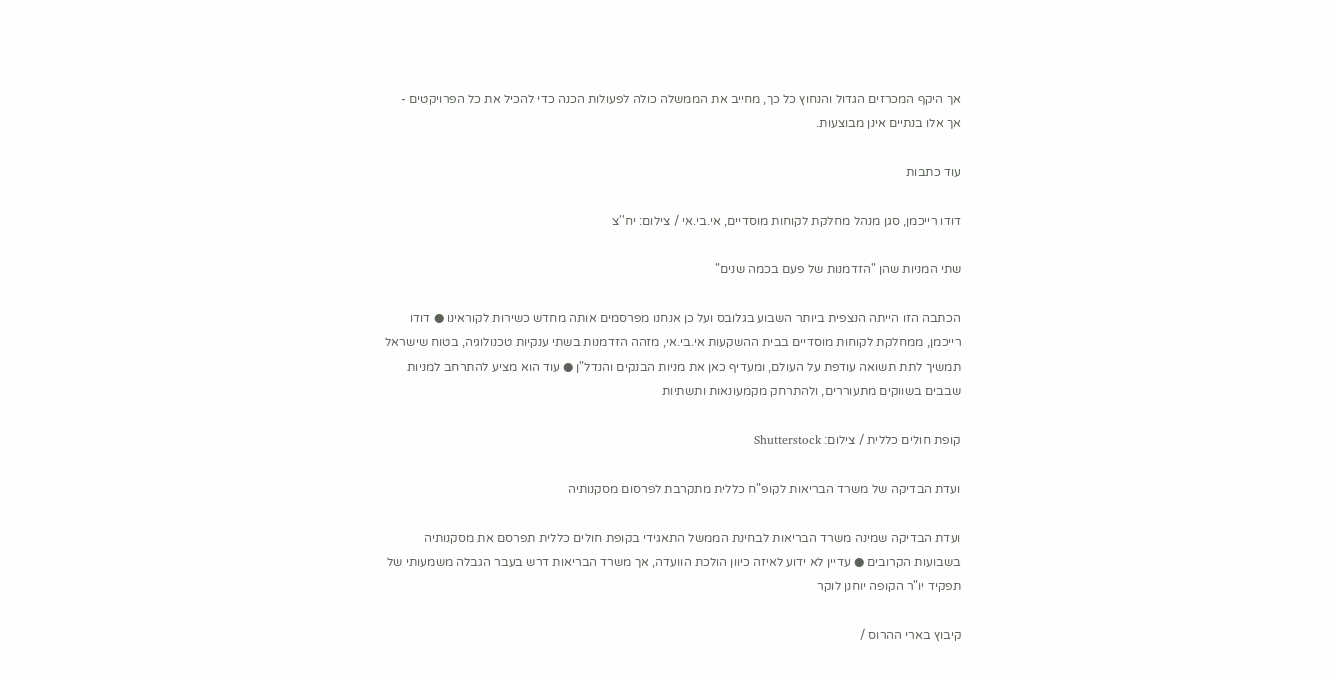אך היקף המכרזים הגדול והנחוץ כל כך, מחייב את הממשלה כולה לפעולות הכנה כדי להכיל את כל הפרויקטים - אך אלו בנתיים אינן מבוצעות.

עוד כתבות

דודו רייכמן, סגן מנהל מחלקת לקוחות מוסדיים, אי.בי.אי / צילום: יח''צ

שתי המניות שהן "הזדמנות של פעם בכמה שנים"

הכתבה הזו הייתה הנצפית ביותר השבוע בגלובס ועל כן אנחנו מפרסמים אותה מחדש כשירות לקוראינו ● דודו רייכמן, ממחלקת לקוחות מוסדיים בבית ההשקעות אי.בי.אי, מזהה הזדמנות בשתי ענקיות טכנולוגיה, בטוח שישראל תמשיך לתת תשואה עודפת על העולם, ומעדיף כאן את מניות הבנקים והנדל"ן ● עוד הוא מציע להתרחב למניות שבבים בשווקים מתעוררים, ולהתרחק מקמעונאות ותשתיות

קופת חולים כללית / צילום: Shutterstock

ועדת הבדיקה של משרד הבריאות לקופ"ח כללית מתקרבת לפרסום מסקנותיה

ועדת הבדיקה שמינה משרד הבריאות לבחינת הממשל התאגידי בקופת חולים כללית תפרסם את מסקנותיה בשבועות הקרובים ● עדיין לא ידוע לאיזה כיוון הולכת הוועדה, אך משרד הבריאות דרש בעבר הגבלה משמעותי של תפקיד יו"ר הקופה יוחנן לוקר

קיבוץ בארי ההרוס /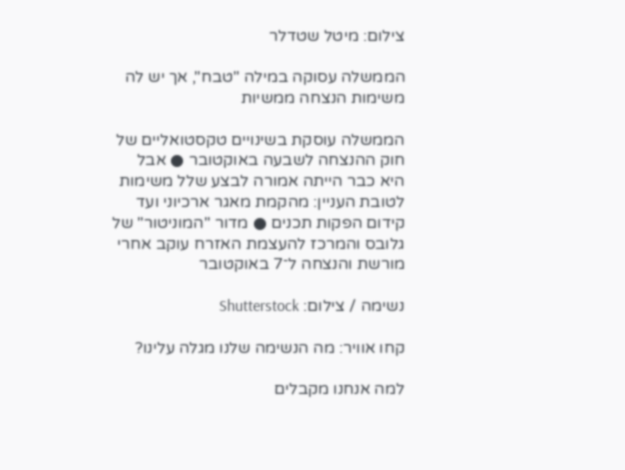צילום: מיטל שטדלר

הממשלה עסוקה במילה "טבח", אך יש לה משימות הנצחה ממשיות

הממשלה עוסקת בשינויים טקסטואליים של חוק ההנצחה לשבעה באוקטובר ● אבל היא כבר הייתה אמורה לבצע שלל משימות לטובת העניין: מהקמת מאגר ארכיוני ועד קידום הפקות תכנים ● מדור "המוניטור" של גלובס והמרכז להעצמת האזרח עוקב אחרי מורשת והנצחה ל־7 באוקטובר

נשימה / צילום: Shutterstock

קחו אוויר: מה הנשימה שלנו מגלה עלינו?

למה אנחנו מקבלים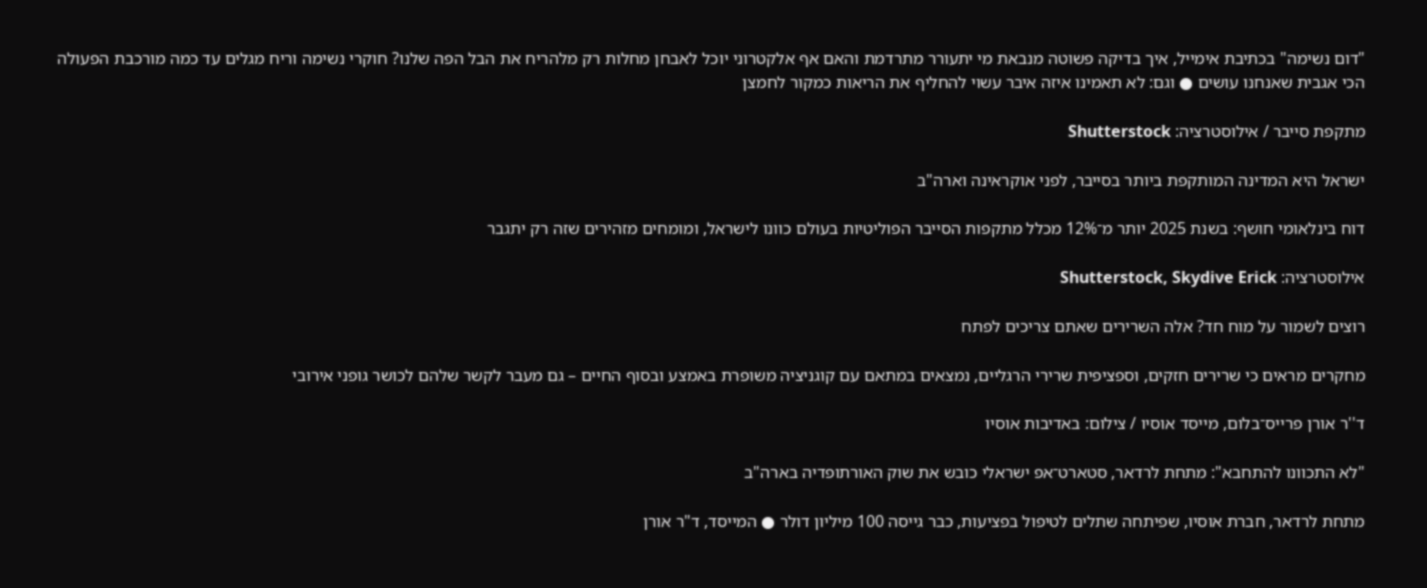"דום נשימה" בכתיבת אימייל, איך בדיקה פשוטה מנבאת מי יתעורר מתרדמת והאם אף אלקטרוני יוכל לאבחן מחלות רק מלהריח את הבל הפה שלנו? חוקרי נשימה וריח מגלים עד כמה מורכבת הפעולה הכי אגבית שאנחנו עושים ● וגם: לא תאמינו איזה איבר עשוי להחליף את הריאות כמקור לחמצן

מתקפת סייבר / אילוסטרציה: Shutterstock

ישראל היא המדינה המותקפת ביותר בסייבר, לפני אוקראינה וארה"ב

דוח בינלאומי חושף: בשנת 2025 יותר מ־12% מכלל מתקפות הסייבר הפוליטיות בעולם כוונו לישראל, ומומחים מזהירים שזה רק יתגבר

אילוסטרציה: Shutterstock, Skydive Erick

רוצים לשמור על מוח חד? אלה השרירים שאתם צריכים לפתח

מחקרים מראים כי שרירים חזקים, וספציפית שרירי הרגליים, נמצאים במתאם עם קוגניציה משופרת באמצע ובסוף החיים – גם מעבר לקשר שלהם לכושר גופני אירובי

ד''ר אורן פרייס־בלום, מייסד אוסיו / צילום: באדיבות אוסיו

"לא התכוונו להתחבא": מתחת לרדאר, סטארט־אפ ישראלי כובש את שוק האורתופדיה בארה"ב

מתחת לרדאר, חברת אוסיו, שפיתחה שתלים לטיפול בפציעות, כבר גייסה 100 מיליון דולר ● המייסד, ד"ר אורן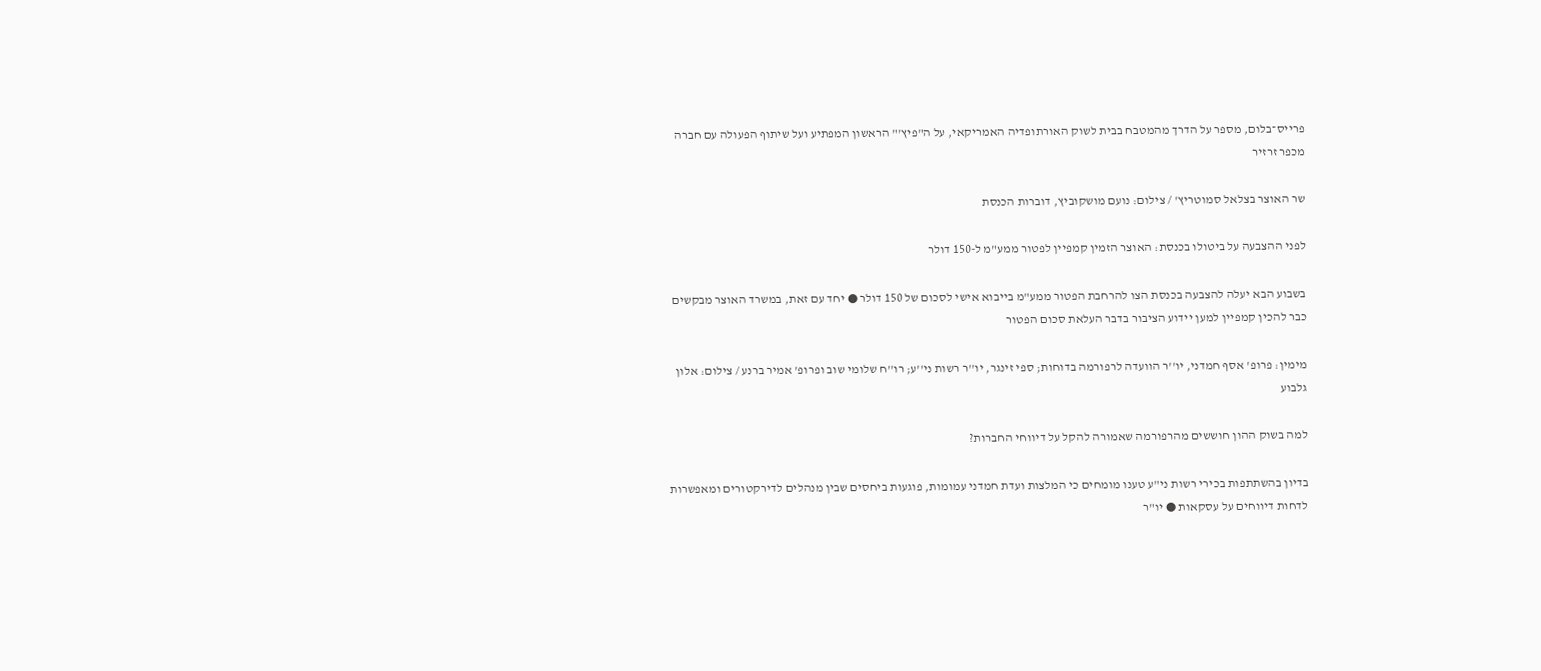פרייס־בלום, מספר על הדרך מהמטבח בבית לשוק האורתופדיה האמריקאי, על ה"פיץ'" הראשון המפתיע ועל שיתוף הפעולה עם חברה מכפר זרזיר

שר האוצר בצלאל סמוטריץ' / צילום: נועם מושקוביץ, דוברות הכנסת

לפני ההצבעה על ביטולו בכנסת: האוצר הזמין קמפיין לפטור ממע"מ ל-150 דולר

בשבוע הבא יעלה להצבעה בכנסת הצו להרחבת הפטור ממע"מ בייבוא אישי לסכום של 150 דולר ● יחד עם זאת, במשרד האוצר מבקשים כבר להכין קמפיין למען יידוע הציבור בדבר העלאת סכום הפטור

מימין: פרופ' אסף חמדני, יו''ר הוועדה לרפורמה בדוחות; ספי זינגר, יו''ר רשות ני''ע; רו''ח שלומי שוב ופרופ' אמיר ברנע / צילום: אלון גלבוע

למה בשוק ההון חוששים מהרפורמה שאמורה להקל על דיווחי החברות?

בדיון בהשתתפות בכירי רשות ני"ע טענו מומחים כי המלצות ועדת חמדני עמומות, פוגעות ביחסים שבין מנהלים לדירקטורים ומאפשרות לדחות דיווחים על עסקאות ● יו"ר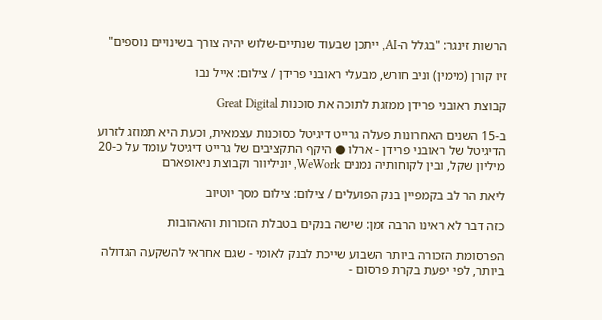הרשות זינגר: "בגלל ה-AI, ייתכן שבעוד שנתיים-שלוש יהיה צורך בשינויים נוספים"

זיו קורן (מימין) וניב חורש, מבעלי ראובני פרידן / צילום: אייל נבו

קבוצת ראובני פרידן ממזגת לתוכה את סוכנות Great Digital

ב-15 השנים האחרונות פעלה גרייט דיגיטל כסוכנות עצמאית, וכעת היא תמוזג לזרוע הדיגיטל של ראובני פרידן - ארלו ● היקף התקציבים של גרייט דיגיטל עומד על כ-20 מיליון שקל, ובין לקוחותיה נמנים WeWork, יוניליוור וקבוצת ניאופארם

ליאת הר לב בקמפיין בנק הפועלים / צילום: צילום מסך יוטיוב

כזה דבר לא ראינו הרבה זמן: שישה בנקים בטבלת הזכורות והאהובות

הפרסומת הזכורה ביותר השבוע שייכת לבנק לאומי - שגם אחראי להשקעה הגדולה ביותר, לפי יפעת בקרת פרסום -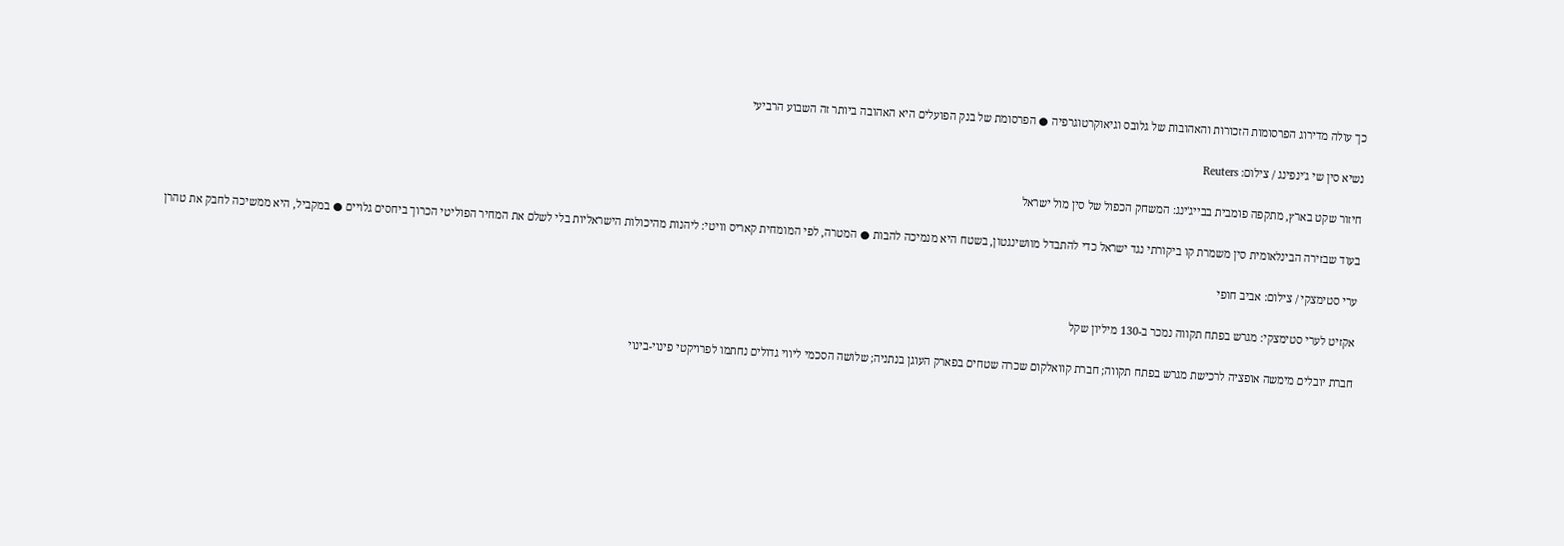כך עולה מדירוג הפרסומות הזכורות והאהובות של גלובס וגיאוקרטוגרפיה ● הפרסומת של בנק הפועלים היא האהובה ביותר זה השבוע הרביעי

נשיא סין שי ג'ינפינג / צילום: Reuters

חיזור שקט בארץ, מתקפה פומבית בבייג'ינג: המשחק הכפול של סין מול ישראל

בעוד שבזירה הבינלאומית סין משמרת קו ביקורתי נגד ישראל כדי להתבדל מוושינגטון, בשטח היא מנמיכה להבות ● המטרה, לפי המומחית קאריס וויטי: ליהנות מהיכולות הישראליות בלי לשלם את המחיר הפוליטי הכרוך ביחסים גלויים ● במקביל, היא ממשיכה לחבק את טהרן

ערי סטימצקי / צילום: אביב חופי

אקזיט לערי סטימצקי: מגרש בפתח תקווה נמכר ב-130 מיליון שקל

חברת יובלים מימשה אופציה לרכישת מגרש בפתח תקווה; חברת קוואלקום שכרה שטחים בפארק העוגן בנתניה; שלושה הסכמי ליווי גדולים נחתמו לפרויקטי פינוי-בינוי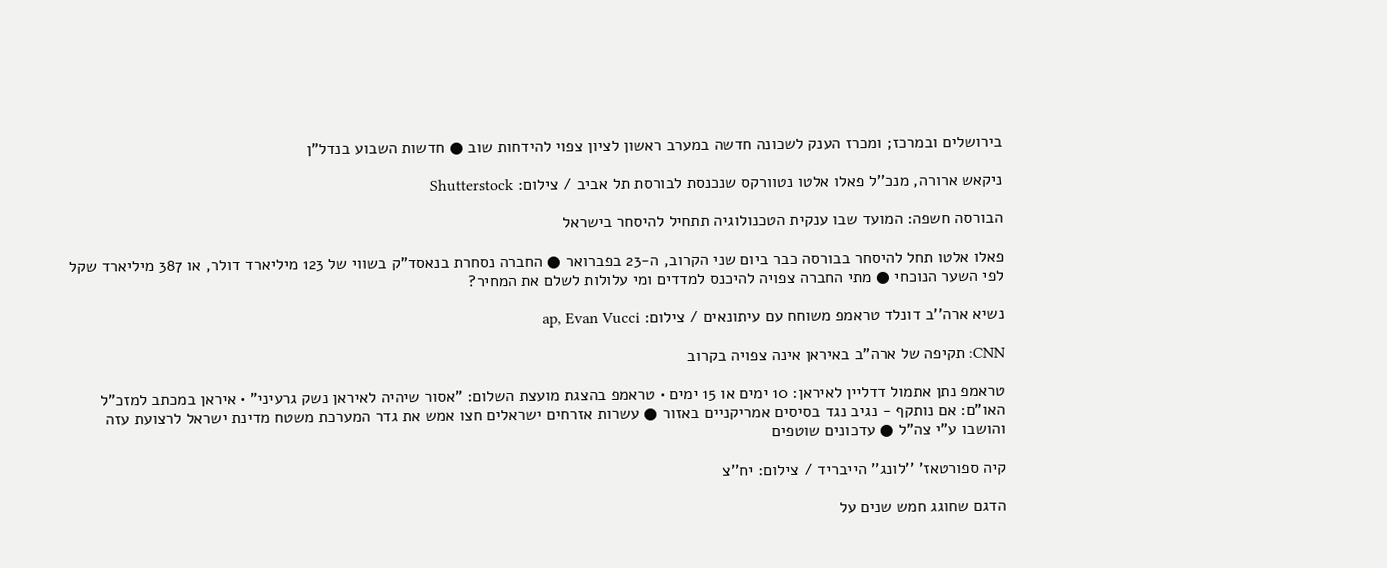בירושלים ובמרכז; ומכרז הענק לשכונה חדשה במערב ראשון לציון צפוי להידחות שוב ● חדשות השבוע בנדל"ן

ניקאש ארורה, מנכ''ל פאלו אלטו נטוורקס שנכנסת לבורסת תל אביב / צילום: Shutterstock

הבורסה חשפה: המועד שבו ענקית הטכנולוגיה תתחיל להיסחר בישראל

פאלו אלטו תחל להיסחר בבורסה כבר ביום שני הקרוב, ה-23 בפברואר ● החברה נסחרת בנאסד"ק בשווי של 123 מיליארד דולר, או 387 מיליארד שקל לפי השער הנוכחי ● מתי החברה צפויה להיכנס למדדים ומי עלולות לשלם את המחיר?

נשיא ארה''ב דונלד טראמפ משוחח עם עיתונאים / צילום: ap, Evan Vucci

CNN: תקיפה של ארה"ב באיראן אינה צפויה בקרוב

טראמפ נתן אתמול דדליין לאיראן: 10 ימים או 15 ימים • טראמפ בהצגת מועצת השלום: "אסור שיהיה לאיראן נשק גרעיני" • איראן במכתב למזכ"ל האו"ם: אם נותקף - נגיב נגד בסיסים אמריקניים באזור ● עשרות אזרחים ישראלים חצו אמש את גדר המערכת משטח מדינת ישראל לרצועת עזה והושבו ע"י צה"ל ● עדכונים שוטפים

קיה ספורטאז' ''לונג'' הייבריד / צילום: יח''צ

הדגם שחוגג חמש שנים על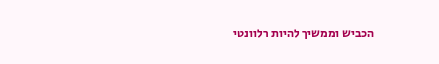הכביש וממשיך להיות רלוונטי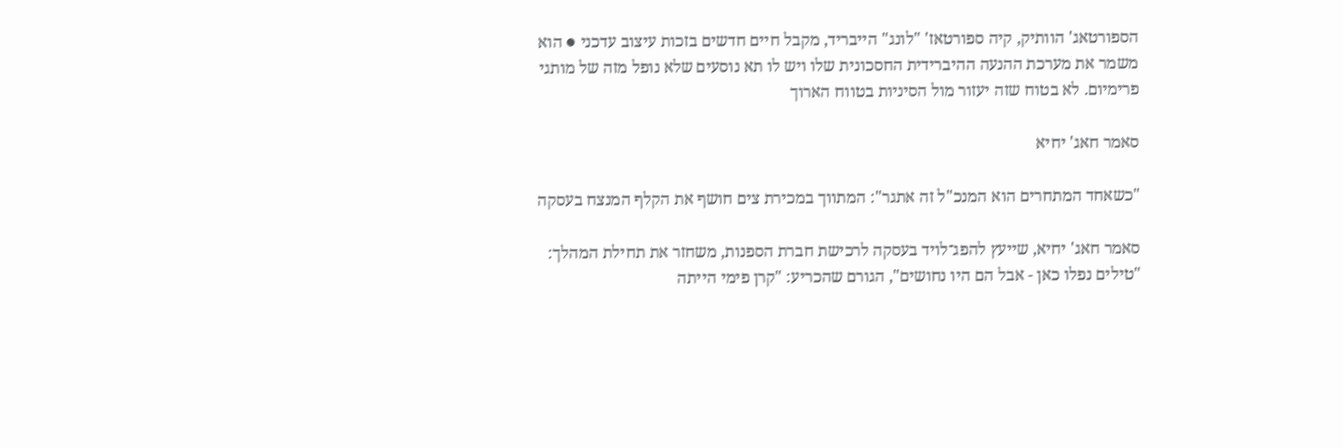הספורטאג' הוותיק, קיה ספורטאז' "לונג" הייבריד, מקבל חיים חדשים בזכות עיצוב עדכני ● הוא משמר את מערכת ההנעה ההיברידית החסכונית שלו ויש לו תא נוסעים שלא נופל מזה של מותגי פרימיום. לא בטוח שזה יעזור מול הסיניות בטווח הארוך

סאמר חאג' יחיא

"כשאחד המתחרים הוא המנכ"ל זה אתגר": המתווך במכירת צים חושף את הקלף המנצח בעסקה

סאמר חאג' יחיא, שייעץ להפג־לויד בעסקה לרכישת חברת הספנות, משחזר את תחילת המהלך: "טילים נפלו כאן - אבל הם היו נחושים", הגורם שהכריע: "קרן פימי הייתה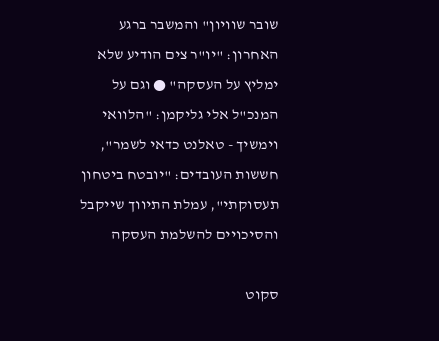שובר שוויון" והמשבר ברגע האחרון: "יו"ר צים הודיע שלא ימליץ על העסקה" ● וגם על המנכ"ל אלי גליקמן: "הלוואי וימשיך - טאלנט כדאי לשמר", חששות העובדים: "יובטח ביטחון תעסוקתי", עמלת התיווך שייקבל והסיכויים להשלמת העסקה

סקוט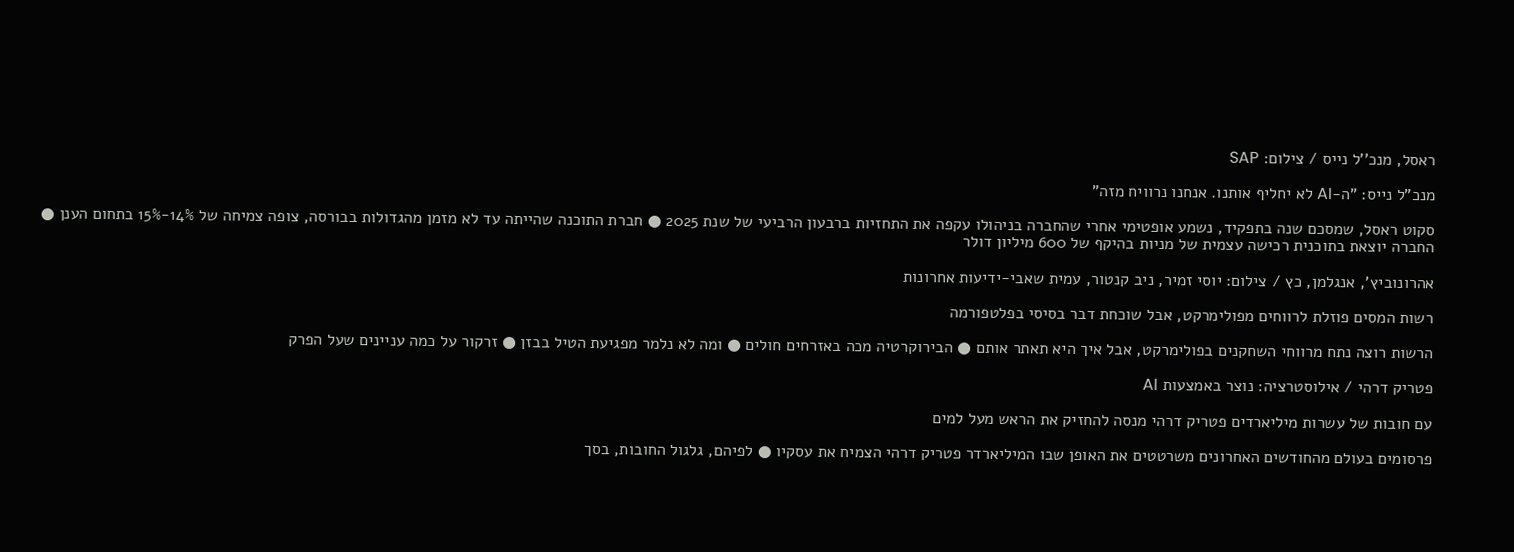ראסל, מנכ''ל נייס / צילום: SAP

מנכ"ל נייס: "ה-AI לא יחליף אותנו. אנחנו נרוויח מזה"

סקוט ראסל, שמסכם שנה בתפקיד, נשמע אופטימי אחרי שהחברה בניהולו עקפה את התחזיות ברבעון הרביעי של שנת 2025 ● חברת התוכנה שהייתה עד לא מזמן מהגדולות בבורסה, צופה צמיחה של 14%-15% בתחום הענן ● החברה יוצאת בתוכנית רכישה עצמית של מניות בהיקף של 600 מיליון דולר

אהרונוביץ', אנגלמן, כץ / צילום: יוסי זמיר, ניב קנטור, עמית שאבי-ידיעות אחרונות

רשות המסים פוזלת לרווחים מפולימרקט, אבל שוכחת דבר בסיסי בפלטפורמה

הרשות רוצה נתח מרווחי השחקנים בפולימרקט, אבל איך היא תאתר אותם ● הבירוקרטיה מכה באזרחים חולים ● ומה לא נלמר מפגיעת הטיל בבזן ● זרקור על כמה עניינים שעל הפרק

פטריק דרהי / אילוסטרציה: נוצר באמצעות AI

עם חובות של עשרות מיליארדים פטריק דרהי מנסה להחזיק את הראש מעל למים

פרסומים בעולם מהחודשים האחרונים משרטטים את האופן שבו המיליארדר פטריק דרהי הצמיח את עסקיו ● לפיהם, גלגול החובות, בסך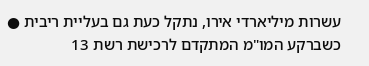עשרות מיליארדי אירו, נתקל כעת גם בעליית ריבית ● כשברקע המו"מ המתקדם לרכישת רשת 13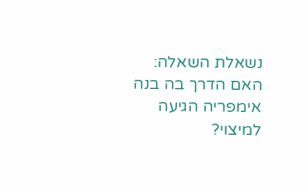נשאלת השאלה: האם הדרך בה בנה אימפריה הגיעה למיצוי?